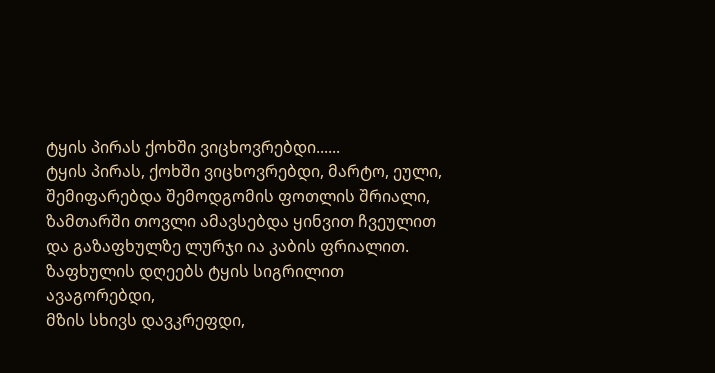ტყის პირას ქოხში ვიცხოვრებდი......
ტყის პირას, ქოხში ვიცხოვრებდი, მარტო, ეული,
შემიფარებდა შემოდგომის ფოთლის შრიალი,
ზამთარში თოვლი ამავსებდა ყინვით ჩვეულით
და გაზაფხულზე ლურჯი ია კაბის ფრიალით.
ზაფხულის დღეებს ტყის სიგრილით ავაგორებდი,
მზის სხივს დავკრეფდი,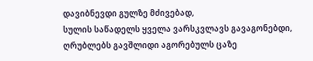დავიბნევდი გულზე მძივებად,
სულის საწადელს ყველა ვარსკვლავს გავაგონებდი,
ღრუბლებს გავშლიდი აგორებულს ცაზე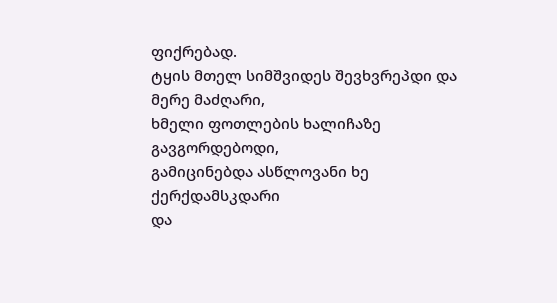ფიქრებად.
ტყის მთელ სიმშვიდეს შევხვრეპდი და მერე მაძღარი,
ხმელი ფოთლების ხალიჩაზე გავგორდებოდი,
გამიცინებდა ასწლოვანი ხე ქერქდამსკდარი
და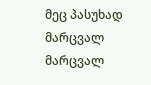მეც პასუხად მარცვალ მარცვალ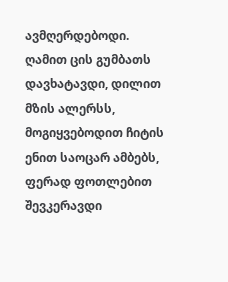ავმღერდებოდი.
ღამით ცის გუმბათს დავხატავდი, დილით მზის ალერსს,
მოგიყვებოდით ჩიტის ენით საოცარ ამბებს,
ფერად ფოთლებით შევკერავდი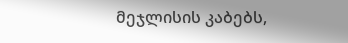მეჯლისის კაბებს,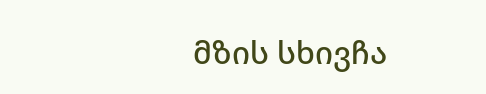მზის სხივჩა